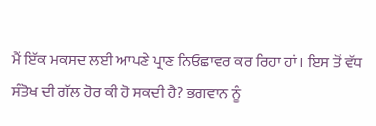ਮੈਂ ਇੱਕ ਮਕਸਦ ਲਈ ਆਪਣੇ ਪ੍ਰਾਣ ਨਿਓਛਾਵਰ ਕਰ ਰਿਹਾ ਹਾਂ। ਇਸ ਤੋਂ ਵੱਧ ਸੰਤੋਖ ਦੀ ਗੱਲ ਹੋਰ ਕੀ ਹੋ ਸਕਦੀ ਹੈ? ਭਗਵਾਨ ਨੂੰ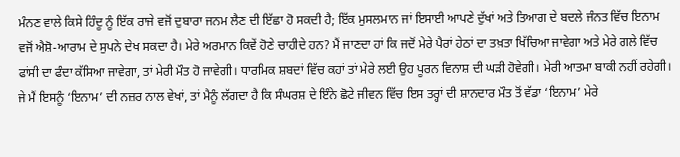ਮੰਨਣ ਵਾਲੇ ਕਿਸੇ ਹਿੰਦੂ ਨੂੰ ਇੱਕ ਰਾਜੇ ਵਜੋਂ ਦੁਬਾਰਾ ਜਨਮ ਲੈਣ ਦੀ ਇੱਛਾ ਹੋ ਸਕਦੀ ਹੈ; ਇੱਕ ਮੁਸਲਮਾਨ ਜਾਂ ਇਸਾਈ ਆਪਣੇ ਦੁੱਖਾਂ ਅਤੇ ਤਿਆਗ ਦੇ ਬਦਲੇ ਜੰਨਤ ਵਿੱਚ ਇਨਾਮ ਵਜੋਂ ਐਸ਼ੋ-ਆਰਾਮ ਦੇ ਸੁਪਨੇ ਦੇਖ ਸਕਦਾ ਹੈ। ਮੇਰੇ ਅਰਮਾਨ ਕਿਵੇਂ ਹੋਣੇ ਚਾਹੀਦੇ ਹਨ? ਮੈਂ ਜਾਣਦਾ ਹਾਂ ਕਿ ਜਦੋਂ ਮੇਰੇ ਪੈਰਾਂ ਹੇਠਾਂ ਦਾ ਤਖ਼ਤਾ ਖਿੱਚਿਆ ਜਾਵੇਗਾ ਅਤੇ ਮੇਰੇ ਗਲੇ ਵਿੱਚ ਫਾਂਸੀ ਦਾ ਫੰਦਾ ਕੱਸਿਆ ਜਾਵੇਗਾ, ਤਾਂ ਮੇਰੀ ਮੌਤ ਹੋ ਜਾਵੇਗੀ। ਧਾਰਮਿਕ ਸ਼ਬਦਾਂ ਵਿੱਚ ਕਹਾਂ ਤਾਂ ਮੇਰੇ ਲਈ ਉਹ ਪੂਰਨ ਵਿਨਾਸ਼ ਦੀ ਘੜੀ ਹੋਵੇਗੀ। ਮੇਰੀ ਆਤਮਾ ਬਾਕੀ ਨਹੀਂ ਰਹੇਗੀ। ਜੇ ਮੈਂ ਇਸਨੂੰ ‘ਇਨਾਮ’ ਦੀ ਨਜ਼ਰ ਨਾਲ ਵੇਖਾਂ, ਤਾਂ ਮੈਨੂੰ ਲੱਗਦਾ ਹੈ ਕਿ ਸੰਘਰਸ਼ ਦੇ ਇੰਨੇ ਛੋਟੇ ਜੀਵਨ ਵਿੱਚ ਇਸ ਤਰ੍ਹਾਂ ਦੀ ਸ਼ਾਨਦਾਰ ਮੌਤ ਤੋਂ ਵੱਡਾ ‘ਇਨਾਮ’ ਮੇਰੇ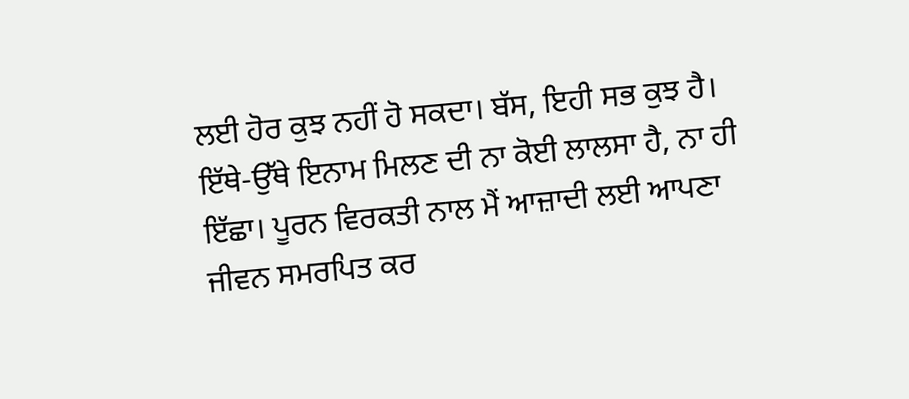ਲਈ ਹੋਰ ਕੁਝ ਨਹੀਂ ਹੋ ਸਕਦਾ। ਬੱਸ, ਇਹੀ ਸਭ ਕੁਝ ਹੈ। ਇੱਥੇ-ਉੱਥੇ ਇਨਾਮ ਮਿਲਣ ਦੀ ਨਾ ਕੋਈ ਲਾਲਸਾ ਹੈ, ਨਾ ਹੀ ਇੱਛਾ। ਪੂਰਨ ਵਿਰਕਤੀ ਨਾਲ ਮੈਂ ਆਜ਼ਾਦੀ ਲਈ ਆਪਣਾ ਜੀਵਨ ਸਮਰਪਿਤ ਕਰ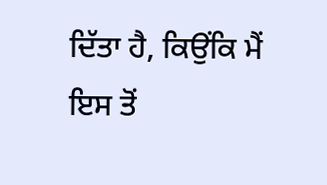ਦਿੱਤਾ ਹੈ, ਕਿਉਂਕਿ ਮੈਂ ਇਸ ਤੋਂ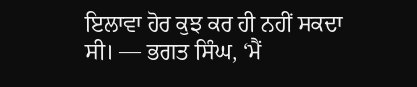ਇਲਾਵਾ ਹੋਰ ਕੁਝ ਕਰ ਹੀ ਨਹੀਂ ਸਕਦਾ ਸੀ। — ਭਗਤ ਸਿੰਘ, ‘ਮੈਂ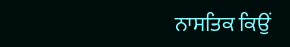ਨਾਸਤਿਕ ਕਿਉਂ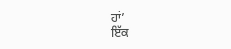ਹਾਂ’
ਇੱਕ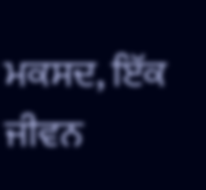ਮਕਸਦ, ਇੱਕ ਜੀਵਨ